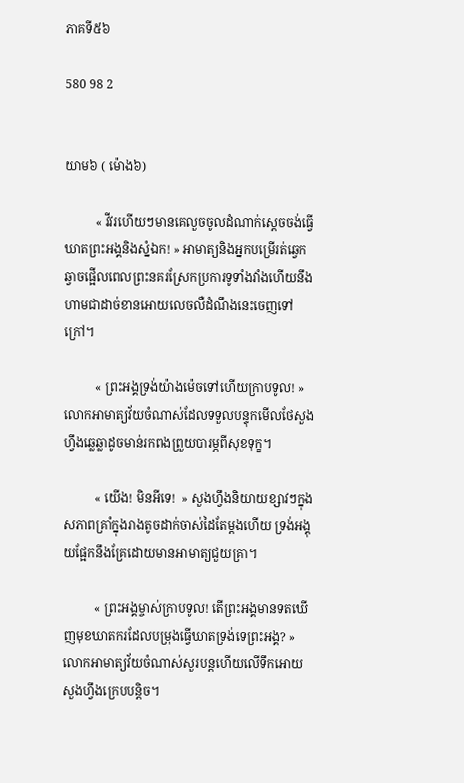ភាគទី៥៦

580 98 2


យាម៦ ( ម៉ោង៦)

          « វីវរហើយៗមានគេលួចចូលដំណាក់ស្ដេចចង់ធ្វើឃាតព្រះអង្គនិងស្នំឯក! » អាមាត្យនិងអ្នកបម្រើរត់ឆ្វេកឆ្វាចផ្អើលពេលព្រះនគរស្រែកប្រការទូទាំងវាំងហើយនឹងហាមជាដាច់ខានអោយលេចលឺដំណឹងនេះចេញទៅក្រៅ។

          « ព្រះអង្គទ្រង់យ៉ាងម៉េចទៅហើយក្រាបទូល! » លោកអាមាត្យវ័យចំណាស់ដែលទទួលបន្ទុកមើលថែសួងហ្វឹងឆ្លេឆ្លាដូចមាន់រកពងព្រួយបារម្ភពីសុខទុក្ខ។

          « យើង! មិនអីទេ!  » សួងហ្វឹងនិយាយខ្សាវៗក្នុងសភាពគ្រាំក្នុងរាងតូចដាក់ចាស់ដៃតែម្ដងហើយ ទ្រង់អង្គុយផ្អែកនឹងគ្រែដោយមានអាមាត្យជួយគ្រា។

          « ព្រះអង្គម្ចាស់ក្រាបទូល! តើព្រះអង្គមានទតឃើញមុខឃាតករដែលបម្រុងធ្វើឃាតទ្រង់ទេព្រះអង្គ? » លោកអាមាត្យវ័យចំណាស់សួរបន្តហើយលើទឹកអោយសួងហ្វឹងក្រេបបន្តិច។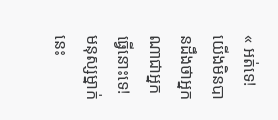« អត់ទេ! យើងមិនបានដឹងថាអ្នកណាជាអ្នកធ្វើនោះទេ! មនុស្សម្នាក់នេះ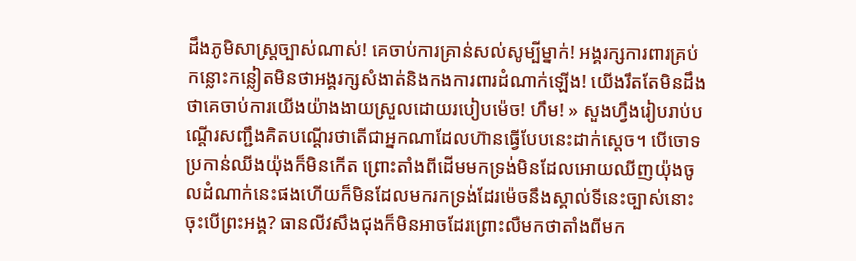ដឹងភូមិសាស្ត្រច្បាស់ណាស់! គេចាប់ការគ្រាន់សល់សូម្បីម្នាក់! អង្គរក្សការពារគ្រប់កន្លោះកន្លៀតមិនថាអង្គរក្សសំងាត់និងកងការពារដំណាក់ឡើង! យើងរឹតតែមិនដឹងថាគេចាប់ការយើងយ៉ាងងាយស្រួលដោយរបៀបម៉េច! ហឹម! » សួងហ្វឹងរៀបរាប់បណ្ដើរសញ្ជឹងគិតបណ្ដើរថាតើជាអ្នកណាដែលហ៊ានធ្វើបែបនេះដាក់ស្ដេច។ បើចោទប្រកាន់ឈីងយ៉ុងក៏មិនកើត ព្រោះតាំងពីដើមមកទ្រង់មិនដែលអោយឈីញយ៉ុងចូលដំណាក់នេះផងហើយក៏មិនដែលមករកទ្រង់ដែរម៉េចនឹងស្គាល់ទីនេះច្បាស់នោះ ចុះបើព្រះអង្គ? ធានលីវសឹងជុងក៏មិនអាចដែរព្រោះលឺមកថាតាំងពីមក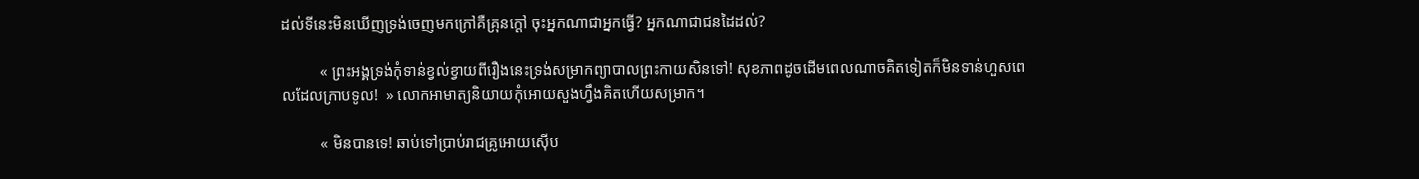ដល់ទីនេះមិនឃើញទ្រង់ចេញមកក្រៅគឺគ្រុនក្ដៅ ចុះអ្នកណាជាអ្នកធ្វើ? អ្នកណាជាជនដៃដល់?

          « ព្រះអង្គទ្រង់កុំទាន់ខ្វល់ខ្វាយពីរឿងនេះទ្រង់សម្រាកព្យាបាលព្រះកាយសិនទៅ! សុខភាពដូចដើមពេលណាចគិតទៀតក៏មិនទាន់ហួសពេលដែលក្រាបទូល!  » លោកអាមាត្យនិយាយកុំអោយសួងហ្វឹងគិតហើយសម្រាក។

          « មិនបានទេ! ឆាប់ទៅប្រាប់រាជគ្រូអោយស៊ើប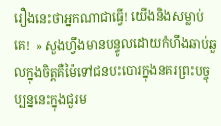រឿងនេះថាអ្នកណាជាធ្វើ! យើងនិងសម្លាប់គេ!  » សួងហ្វឹងមានបន្ទូលដោយកំហឹងឆាប់ឆួលក្នុងចិត្តគឺម៉ៃទៅជនបះបោរក្នុងនគរព្រះបច្ចុប្បន្ននេះក្នុងជួរម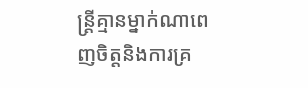ន្ត្រីគ្មានម្នាក់ណាពេញចិត្តនិងការគ្រ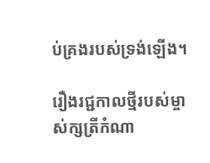ប់គ្រងរបស់ទ្រង់ឡើង។

រឿងរជ្ជកាលថ្មីរបស់ម្ចាស់ក្សត្រីកំណា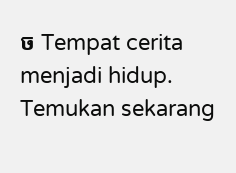ច Tempat cerita menjadi hidup. Temukan sekarang